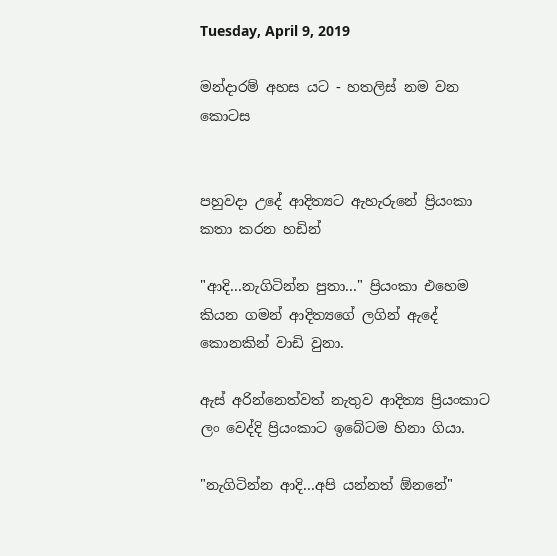Tuesday, April 9, 2019

මන්දාරම් අහස යට - හතලිස් නම වන කොටස


පහුවදා උදේ ආදිත්‍යට ඇහැරුනේ ප්‍රියංකා කතා කරන හඩින්

"ආදි...නැගිටින්න පුතා..." ප්‍රියංකා එහෙම කියන ගමන් ආදිත්‍යගේ ලගින් ඇදේ කොනකින් වාඩි වුනා.

ඇස් අරින්නෙත්වත් නැතුව ආදිත්‍ය ප්‍රියංකාට ලං වෙද්දි ප්‍රියංකාට ඉබේටම හිනා ගියා.

"නැගිටින්න ආදි...අපි යන්නත් ඕනනේ"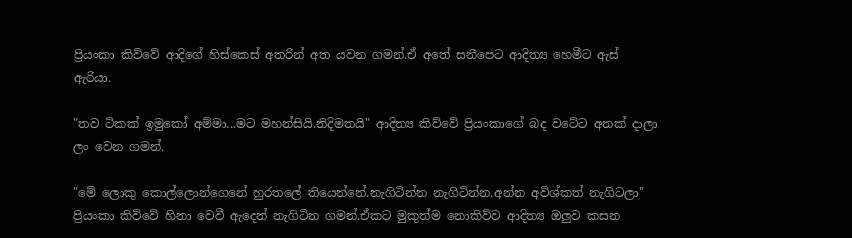ප්‍රියංකා කිව්වේ ආදිගේ හිස්කෙස් අතරින් අත යවන ගමන්.ඒ අතේ සනීපෙට ආදිත්‍ය හෙමීට ඇස් ඇරියා.

"තව ටිකක් ඉමුකෝ අම්මා...මට මහන්සියි.නිදිමතයි" ආදිත්‍ය කිව්වේ ප්‍රියංකාගේ බද වටේට අතක් දාලා ලං වෙන ගමන්.

"මේ ලොකු කොල්ලොන්ගෙනේ හුරතලේ තියෙන්නේ.නැගිටින්න නැගිටින්න.අන්න අවිශ්කත් නැගිටලා" ප්‍රියංකා කිව්වේ හිනා වෙවී ඇදෙන් නැගිටින ගමන්.ඒකට මුකුත්ම නොකිව්ව ආදිත්‍ය ඔලුව කසන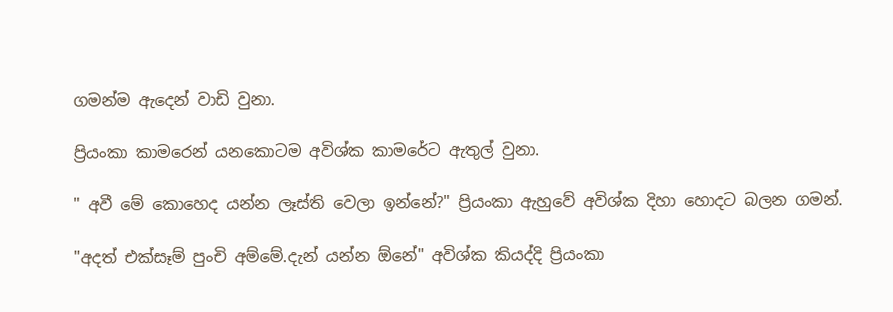ගමන්ම ඇදෙන් වාඩි වුනා.

ප්‍රියංකා කාමරෙන් යනකොටම අවිශ්ක කාමරේට ඇතුල් වුනා.

" අවී මේ කොහෙද යන්න ලෑස්ති වෙලා ඉන්නේ?" ප්‍රියංකා ඇහුවේ අවිශ්ක දිහා හොදට බලන ගමන්.

"අදත් එක්සෑම් පුංචි අම්මේ.දැන් යන්න ඕනේ" අවිශ්ක කියද්දි ප්‍රියංකා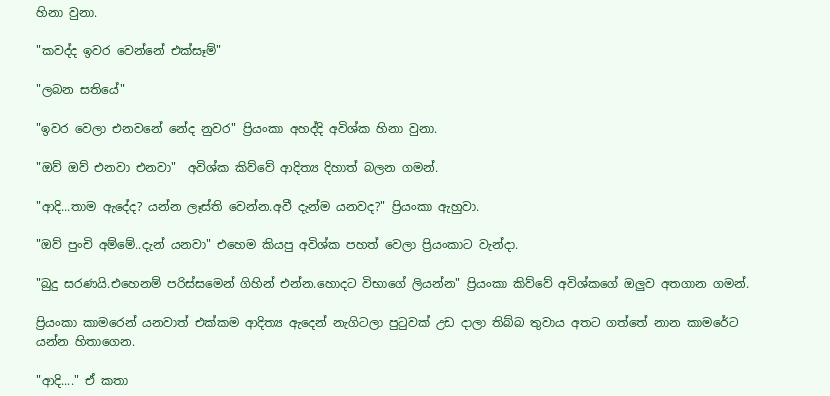හිනා වුනා.

"කවද්ද ඉවර වෙන්නේ එක්සෑම්"

"ලබන සතියේ"

"ඉවර වෙලා එනවනේ නේද නුවර" ප්‍රියංකා අහද්දි අවිශ්ක හිනා වුනා.

"ඔව් ඔව් එනවා එනවා"  අවිශ්ක කිව්වේ ආදිත්‍ය දිහාත් බලන ගමන්.

"ආදි...තාම ඇදේද? යන්න ලෑස්ති වෙන්න.අවී දැන්ම යනවද?" ප්‍රියංකා ඇහුවා.

"ඔව් පුංචි අම්මේ..දැන් යනවා" එහෙම කියපු අවිශ්ක පහත් වෙලා ප්‍රියංකාට වැන්දා.

"බුදු සරණයි.එහෙනම් පරිස්සමෙන් ගිහින් එන්න.හොදට විභාගේ ලියන්න" ප්‍රියංකා කිව්වේ අවිශ්කගේ ඔලුව අතගාන ගමන්.

ප්‍රියංකා කාමරෙන් යනවාත් එක්කම ආදිත්‍ය ඇදෙන් නැගිටලා පුටුවක් උඩ දාලා තිබ්බ තුවාය අතට ගත්තේ නාන කාමරේට යන්න හිතාගෙන.

"ආදි...." ඒ කතා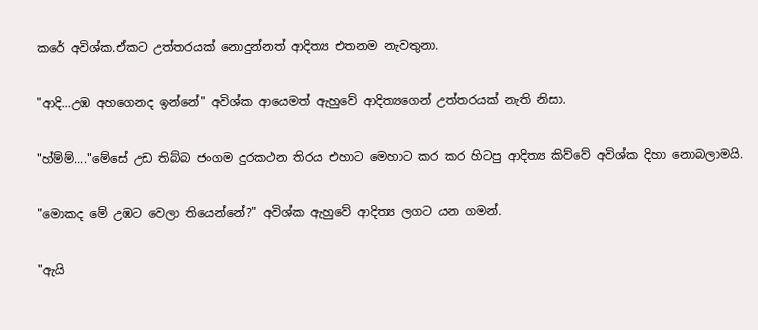කරේ අවිශ්ක.ඒකට උත්තරයක් නොදුන්නත් ආදිත්‍ය එතනම නැවතුනා.

"ආදි...උඹ අහගෙනද ඉන්නේ" අවිශ්ක ආයෙමත් ඇහුවේ ආදිත්‍යගෙන් උත්තරයක් නැති නිසා.

"හ්ම්ම්...."මේසේ උඩ තිබ්බ ජංගම දුරකථන තිරය එහාට මෙහාට කර කර හිටපු ආදිත්‍ය කිව්වේ අවිශ්ක දිහා නොබලාමයි.

"මොකද මේ උඹට වෙලා තියෙන්නේ?" අවිශ්ක ඇහුවේ ආදිත්‍ය ලගට යන ගමන්.

"ඇයි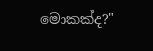මොකක්ද?"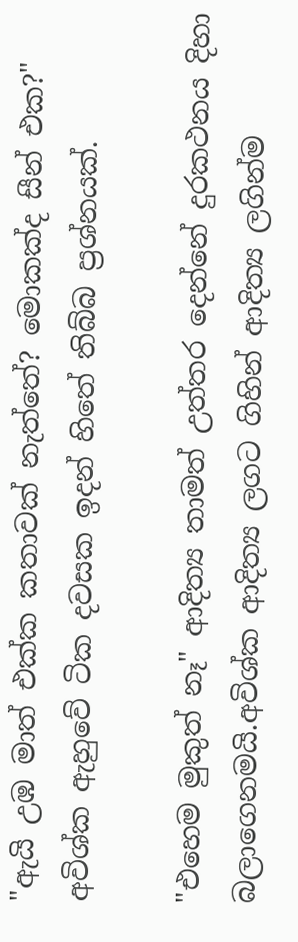"ඇයි උඹ මාත් එක්ක කතාවක් නැත්තේ? මොකක්ද සීන් එක?" අවිශ්ක ඇහුවේ ටික දවසක ඉදන් හිතේ තිබ්බ ප්‍රශ්නයක්.

"එහෙම මුකුත් නෑ" ආදිත්‍ය තාමත් උත්තර දෙන්නේ දුරකථනය දිහා බලාගෙනමයි.අවිශ්ක ආදිත්‍ය ලගට ගිහින් ආදිත්‍ය ලගින්ම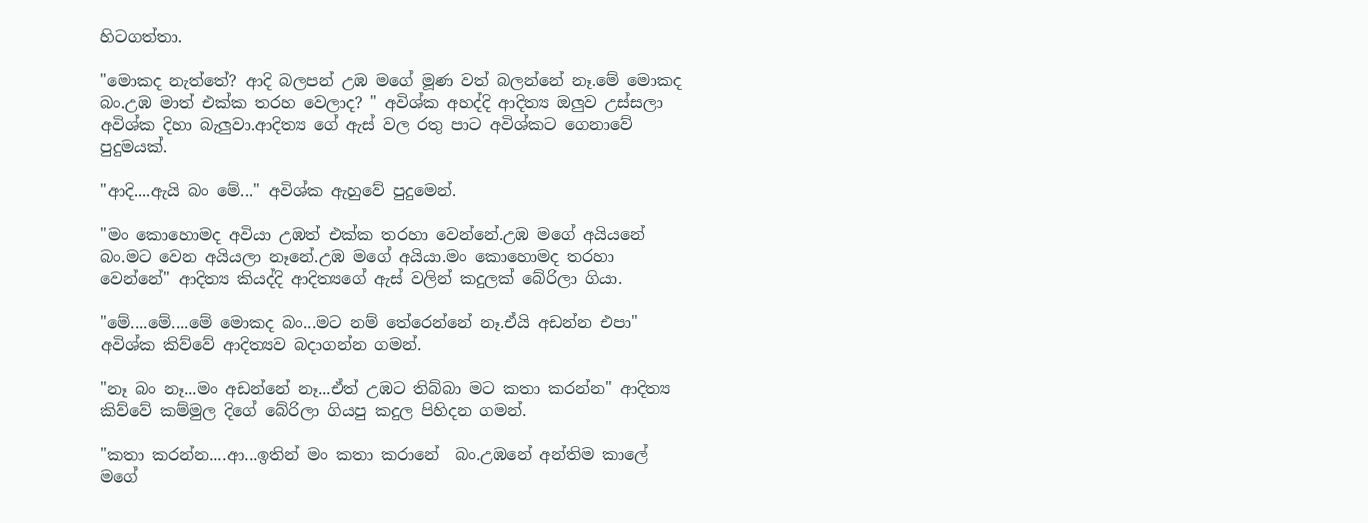හිටගත්තා.

"මොකද නැත්තේ? ආදි බලපන් උඹ මගේ මූණ වත් බලන්නේ නෑ.මේ මොකද බං.උඹ මාත් එක්ක තරහ වෙලාද? " අවිශ්ක අහද්දි ආදිත්‍ය ඔලුව උස්සලා අවිශ්ක දිහා බැලුවා.ආදිත්‍ය ගේ ඇස් වල රතු පාට අවිශ්කට ගෙනාවේ පුදුමයක්.

"ආදි....ඇයි බං මේ..." අවිශ්ක ඇහුවේ පුදුමෙන්.

"මං කොහොමද අවියා උඹත් එක්ක තරහා වෙන්නේ.උඹ මගේ අයියනේ බං.මට වෙන අයියලා නෑනේ.උඹ මගේ අයියා.මං කොහොමද තරහා වෙන්නේ" ආදිත්‍ය කියද්දි ආදිත්‍යගේ ඇස් වලින් කදුලක් බේරිලා ගියා.

"මේ....මේ....මේ මොකද බං...මට නම් තේරෙන්නේ නෑ.ඒයි අඩන්න එපා" අවිශ්ක කිව්වේ ආදිත්‍යව බදාගන්න ගමන්.

"නෑ බං නෑ...මං අඩන්නේ නෑ...ඒත් උඹට තිබ්බා මට කතා කරන්න" ආදිත්‍ය කිව්වේ කම්මුල දිගේ බේරිලා ගියපු කදුල පිහිදන ගමන්.

"කතා කරන්න....ආ...ඉතින් මං කතා කරානේ  බං.උඹනේ අන්තිම කාලේ මගේ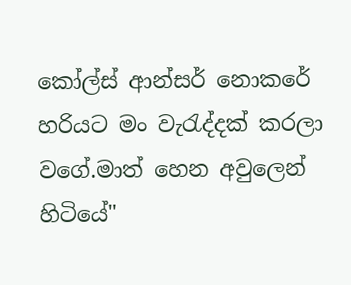කෝල්ස් ආන්සර් නොකරේ හරියට මං වැරැද්දක් කරලා වගේ.මාත් හෙන අවුලෙන් හිටියේ"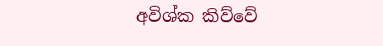අවිශ්ක කිව්වේ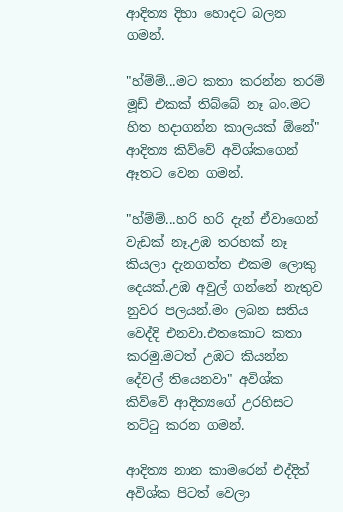ආදිත්‍ය දිහා හොදට බලන ගමන්.

"හ්ම්ම්...මට කතා කරන්න තරම් මූඩ් එකක් තිබ්බේ නෑ බං.මට හිත හදාගන්න කාලයක් ඕනේ" ආදිත්‍ය කිව්වේ අවිශ්කගෙන් ඈතට වෙන ගමන්.

"හ්ම්ම්...හරි හරි දැන් ඒවාගෙන් වැඩක් නෑ.උඹ තරහක් නෑ කියලා දැනගත්ත එකම ලොකු දෙයක්.උඹ අවුල් ගන්නේ නැතුව නුවර පලයන්.මං ලබන සතිය වෙද්දි එනවා.එතකොට කතා කරමු.මටත් උඹට කියන්න දේවල් තියෙනවා" අවිශ්ක කිව්වේ ආදිත්‍යගේ උරහිසට තට්ටු කරන ගමන්.

ආදිත්‍ය නාන කාමරෙන් එද්දිත් අවිශ්ක පිටත් වෙලා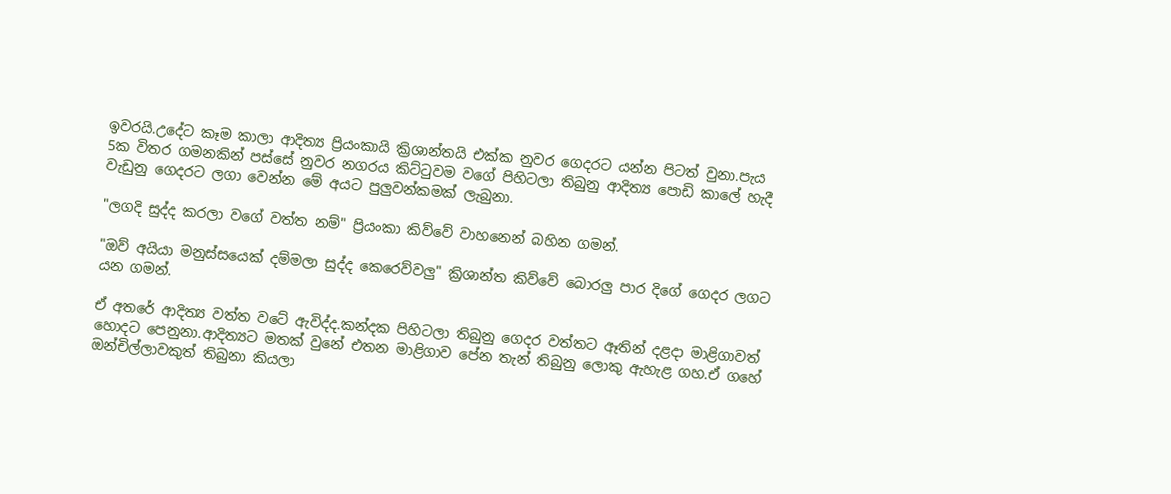ඉවරයි.උදේට කෑම කාලා ආදිත්‍ය ප්‍රියංකායි ක්‍රිශාන්තයි එක්ක නුවර ගෙදරට යන්න පිටත් වුනා.පැය 5ක විතර ගමනකින් පස්සේ නුවර නගරය කිට්ටුවම වගේ පිහිටලා තිබුනු ආදිත්‍ය පොඩි කාලේ හැදී වැඩුනු ගෙදරට ලගා වෙන්න මේ අයට පුලුවන්කමක් ලැබුනා.

"ලගදි සුද්ද කරලා වගේ වත්ත නම්" ප්‍රියංකා කිව්වේ වාහනෙන් බහින ගමන්.

"ඔව් අයියා මනුස්සයෙක් දම්මලා සුද්ද කෙරෙව්වලු" ක්‍රිශාන්ත කිව්වේ බොරලු පාර දිගේ ගෙදර ලගට යන ගමන්.

ඒ අතරේ ආදිත්‍ය වත්ත වටේ ඇවිද්ද.කන්දක පිහිටලා තිබුනු ගෙදර වත්තට ඈතින් දළදා මාළිගාවත් හොදට පෙනුනා.ආදිත්‍යට මතක් වුනේ එතන මාළිගාව පේන තැන් තිබුනු ලොකු ඇහැළ ගහ.ඒ ගහේ ඔන්චිල්ලාවකුත් තිබුනා කියලා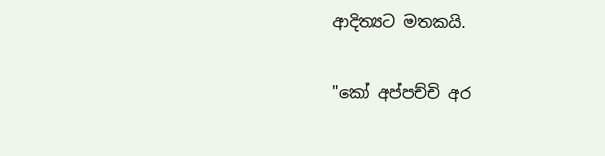ආදිත්‍යට මතකයි.

"කෝ අප්පච්චි අර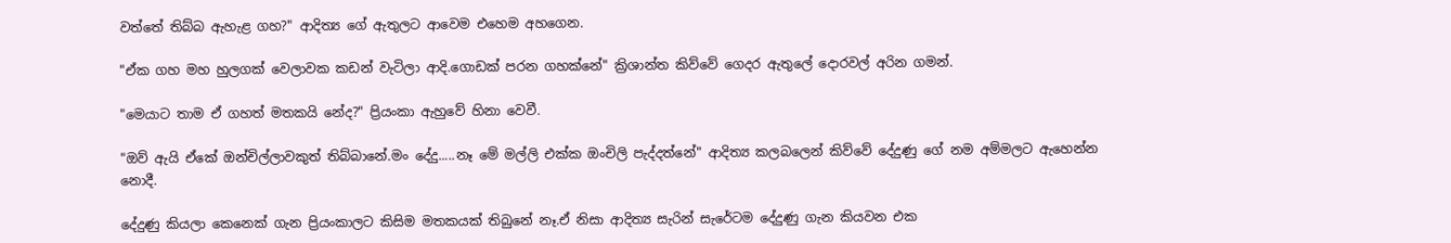වත්තේ තිබ්බ ඇහැළ ගහ?" ආදිත්‍ය ගේ ඇතුලට ආවෙම එහෙම අහගෙන.

"ඒක ගහ මහ හුලගක් වෙලාවක කඩන් වැටිලා ආදි.ගොඩක් පරන ගහක්නේ" ක්‍රිශාන්ත කිව්වේ ගෙදර ඇතුලේ දොරවල් අරින ගමන්.

"මෙයාට තාම ඒ ගහත් මතකයි නේද?" ප්‍රියංකා ඇහුවේ හිනා වෙවී.

"ඔව් ඇයි ඒකේ ඔන්චිල්ලාවකුත් තිබ්බානේ.මං දේදු.....නෑ මේ මල්ලි එක්ක ඔංචිලි පැද්දත්නේ" ආදිත්‍ය කලබලෙන් කිව්වේ දේදුණු ගේ නම අම්මලට ඇහෙන්න නොදී.

දේදුණු කියලා කෙනෙක් ගැන ප්‍රියංකාලට කිසිම මතකයක් තිබුනේ නෑ.ඒ නිසා ආදිත්‍ය සැරින් සැරේටම දේදුණු ගැන කියවන එක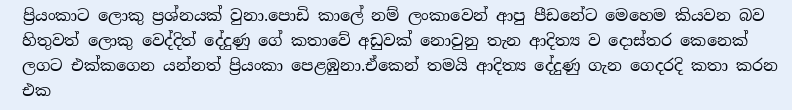ප්‍රියංකාට ලොකු ප්‍රශ්නයක් වුනා.පොඩි කාලේ නම් ලංකාවෙන් ආපු පීඩනේට මෙහෙම කියවන බව හිතුවත් ලොකු වෙද්දිත් දේදුණු ගේ කතාවේ අඩුවක් නොවුනු තැන ආදිත්‍ය ව දොස්තර කෙනෙක් ලගට එක්කගෙන යන්නත් ප්‍රියංකා පෙළඹුනා.ඒකෙන් තමයි ආදිත්‍ය දේදුණු ගැන ගෙදරදි කතා කරන එක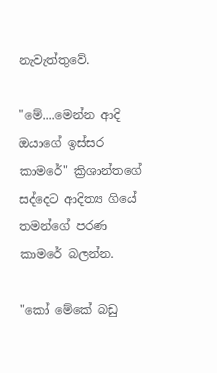නැවැත්තුවේ.

"මේ....මෙන්න ආදි ඔයාගේ ඉස්සර කාමරේ" ක්‍රිශාන්තගේ සද්දෙට ආදිත්‍ය ගියේ තමන්ගේ පරණ කාමරේ බලන්න.

"කෝ මේකේ බඩු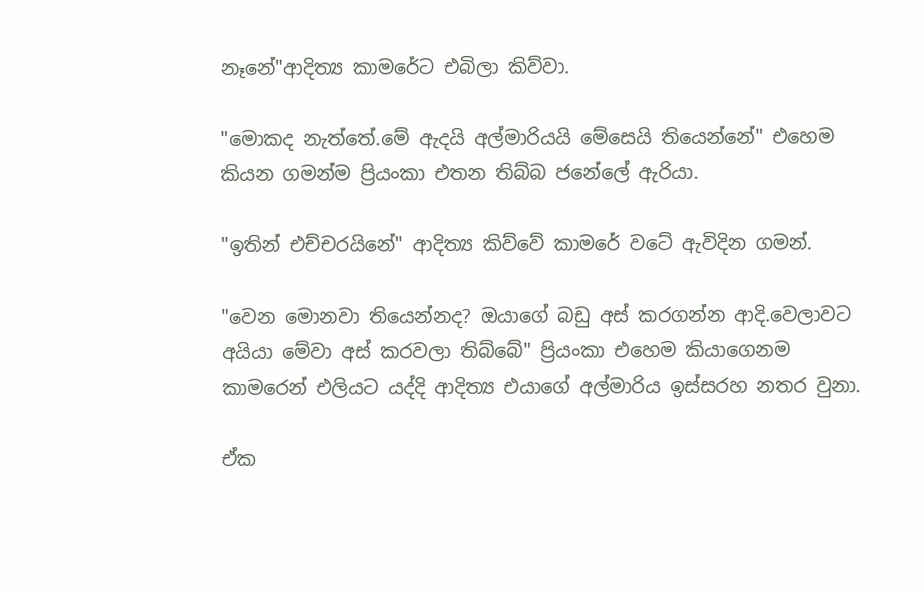නෑනේ"ආදිත්‍ය කාමරේට එබිලා කිව්වා.

"මොකද නැත්තේ.මේ ඇදයි අල්මාරියයි මේසෙයි තියෙන්නේ" එහෙම කියන ගමන්ම ප්‍රියංකා එතන තිබ්බ ජනේලේ ඇරියා.

"ඉතින් එච්චරයිනේ" ආදිත්‍ය කිව්වේ කාමරේ වටේ ඇවිදින ගමන්.

"වෙන මොනවා තියෙන්නද? ඔයාගේ බඩු අස් කරගන්න ආදි.වෙලාවට අයියා මේවා අස් කරවලා තිබ්බේ" ප්‍රියංකා එහෙම කියාගෙනම කාමරෙන් එලියට යද්දි ආදිත්‍ය එයාගේ අල්මාරිය ඉස්සරහ නතර වුනා.

ඒක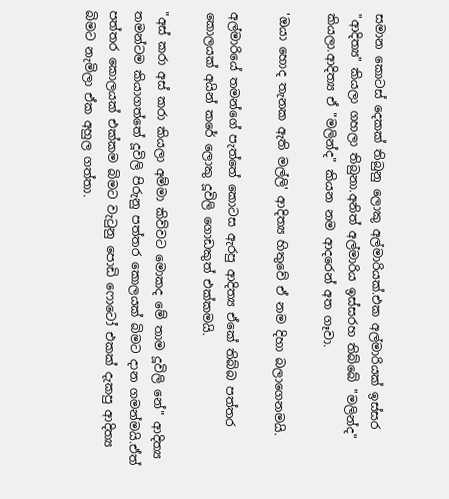සමාන කොටස් දෙකක් තිබුනු ලොකු අල්මාරියක්.එක අල්මාරියක් ඉස්සර "ආදිත්‍ය" කියලා ගහලා තිබුනා.අනිත් අල්මාරිය ඉස්සරහ තිබ්බේ "මලින්ද" කියලා.ආදිත්‍ය ඒ "මලින්ද" කියන නම ආදරෙන් අත ගෑවා.

'ඔයා හොද තැනක ඇති මල්ලි' ආදිත්‍ය හිතුවේ ඒ නම දිහා බලාගෙනමයි.

අල්මාරියේ තමන්ගේ පැත්තේ කොටස ඇරපු ආදිත්‍ය ඒකේ තිබ්බ පත්තර කොලයක් අයින් කරේ ලොකු දූවිලි ගොඩකුත් එක්කමයි.

"අස් කරා අස් කරා කියලා අම්මා කිව්වට මොකද මේ තාම දූවිලි නේ" ආදිත්‍ය තමන්ටම කියාගත්තේ දූවිලි පිරුනු පත්තර කොලයක් බිමට දාන ගමන්මයි.ඒත් පත්තර කොලයක් එක්කම බිමට වැටුනු පොඩි ෆොටෝ එකක් දැකපු ආදිත්‍ය බිමට නැමිලා ඒක අහුල ගත්තා.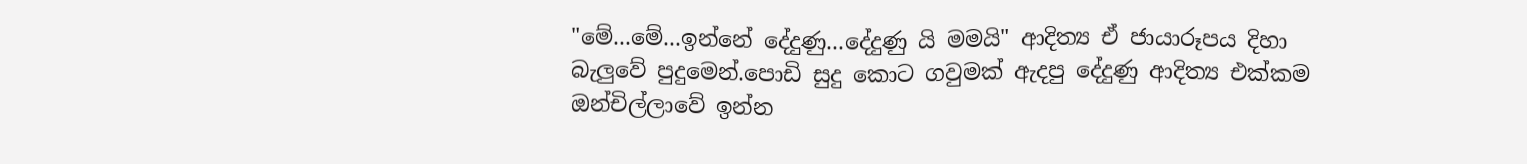"මේ...මේ...ඉන්නේ දේදුණු...දේදුණු යි මමයි" ආදිත්‍ය ඒ ජායාරූපය දිහා බැලුවේ පුදුමෙන්.පොඩි සුදු කොට ගවුමක් ඇදපු දේදුණු ආදිත්‍ය එක්කම ඔන්චිල්ලාවේ ඉන්න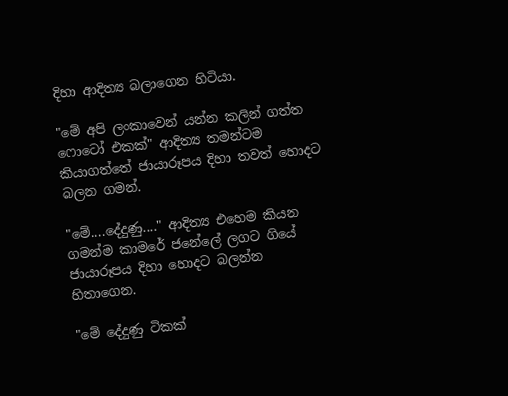දිහා ආදිත්‍ය බලාගෙන හිටියා.

"මේ අපි ලංකාවෙන් යන්න කලින් ගත්ත ෆොටෝ එකක්" ආදිත්‍ය තමන්ටම කියාගත්තේ ජායාරූපය දිහා තවත් හොදට බලන ගමන්.

"මේ....දේදුණු...." ආදිත්‍ය එහෙම කියන ගමන්ම කාමරේ ජනේලේ ලගට ගියේ ජායාරූපය දිහා හොදට බලන්න හිතාගෙන.

"මේ දේදුණු ටිකක්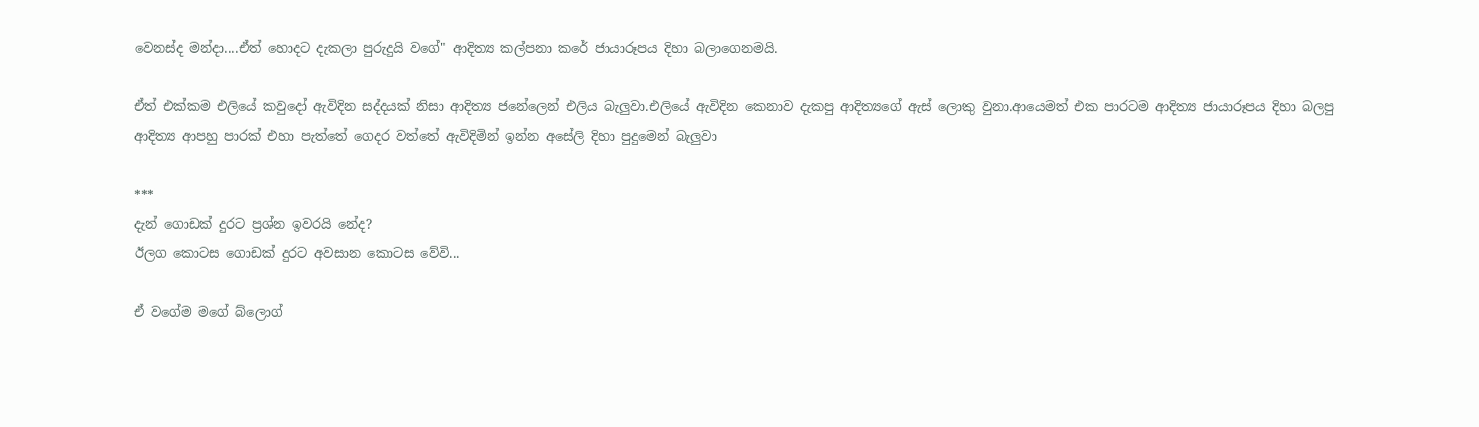වෙනස්ද මන්දා....ඒත් හොදට දැකලා පුරුදුයි වගේ" ආදිත්‍ය කල්පනා කරේ ජායාරූපය දිහා බලාගෙනමයි.

ඒත් එක්කම එලියේ කවුදෝ ඇවිදින සද්දයක් නිසා ආදිත්‍ය ජනේලෙන් එලිය බැලුවා.එලියේ ඇවිදින කෙනාව දැකපු ආදිත්‍යගේ ඇස් ලොකු වුනා.ආයෙමත් එක පාරටම ආදිත්‍ය ජායාරූපය දිහා බලපු ආදිත්‍ය ආපහු පාරක් එහා පැත්තේ ගෙදර වත්තේ ඇවිදිමින් ඉන්න අසේලි දිහා පුදුමෙන් බැලුවා

***
දැන් ගොඩක් දුරට ප්‍රශ්න ඉවරයි නේද?
ඊලග කොටස ගොඩක් දුරට අවසාන කොටස වේවි...

ඒ වගේම මගේ බ්ලොග්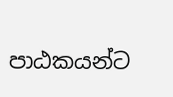පාඨකයන්ට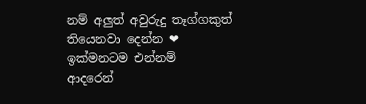නම් අලුත් අවුරුදු තෑග්ගකුත් තියෙනවා දෙන්න ❤
ඉක්මනටම එන්නම්
ආදරෙන්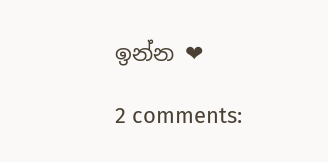ඉන්න ❤

2 comments: